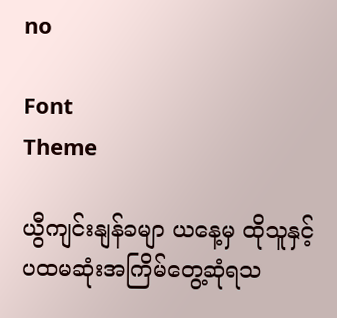no

Font
Theme

ယွီကျင်းနျန်ခမျာ ယနေ့မှ ထိုသူနှင့် ပထမဆုံးအကြိမ်တွေ့ဆုံရသ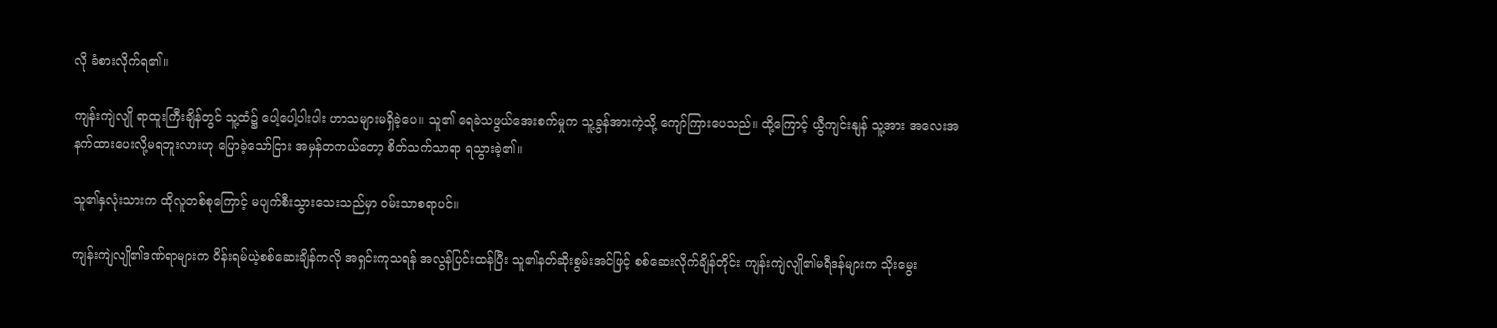လို ခံစားလိုက်ရ၏။

ကျန်းကျဲလျို ရာထူးကြီးချိန်တွင် သူ့ထံ၌ ပေါ့ပေါ့ပါးပါး ဟာသများမရှိခဲ့ပေ။ သူ၏ ရေခဲသဖွယ်အေးစက်မှုက သူ့ခွန်အားကဲ့သို့ ကျော်ကြားပေသည်။ ထို့ကြောင့် ယွီကျင်းနျန် သူ့အား အလေးအနက်ထားပေးလို့မရဘူးလားဟု ပြောခဲ့သော်ငြား အမှန်တကယ်တော့ စိတ်သက်သာရာ ရသွားခဲ့၏။

သူ၏နှလုံးသားက ထိုလူတစ်စုကြောင့် မပျက်စီးသွားသေးသည်မှာ ဝမ်းသာစရာပင်။

ကျန်းကျဲလျို၏ဒဏ်ရာများက ဝိန်းရမ်ယဲ့စစ်ဆေးချိန်ကလို အရှင်းကုသရန် အလွန်ပြင်းထန်ပြီး သူ၏နတ်ဆိုးစွမ်းအင်ဖြင့် စစ်ဆေးလိုက်ချိန်တိုင်း ကျန်းကျဲလျို၏မရီဒန်များက သိုးမွေး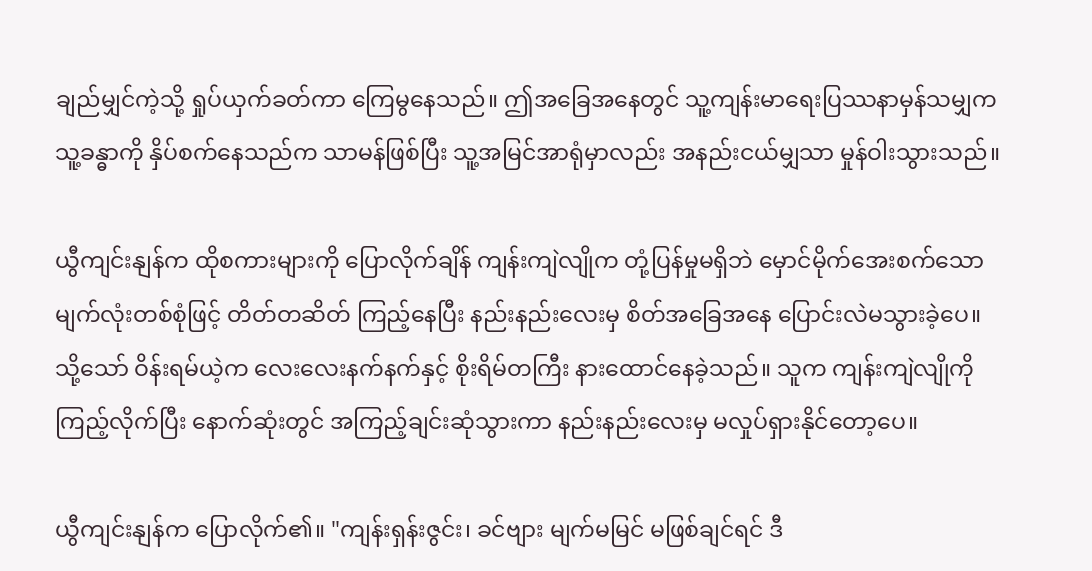ချည်မျှင်ကဲ့သို့ ရှုပ်ယှက်ခတ်ကာ ကြေမွနေသည်။ ဤအခြေအနေတွင် သူ့ကျန်းမာရေးပြဿနာမှန်သမျှက သူ့ခန္ဓာကို နှိပ်စက်နေသည်က သာမန်ဖြစ်ပြီး သူ့အမြင်အာရုံမှာလည်း အနည်းငယ်မျှသာ မှုန်ဝါးသွားသည်။

ယွီကျင်းနျန်က ထိုစကားများကို ပြောလိုက်ချိန် ကျန်းကျဲလျိုက တုံ့ပြန်မှုမရှိဘဲ မှောင်မိုက်အေးစက်သော မျက်လုံးတစ်စုံဖြင့် တိတ်တဆိတ် ကြည့်နေပြီး နည်းနည်းလေးမှ စိတ်အခြေအနေ ပြောင်းလဲမသွားခဲ့ပေ။ သို့သော် ဝိန်းရမ်ယဲ့က လေးလေးနက်နက်နှင့် စိုးရိမ်တကြီး နားထောင်နေခဲ့သည်။ သူက ကျန်းကျဲလျိုကို ကြည့်လိုက်ပြီး နောက်ဆုံးတွင် အကြည့်ချင်းဆုံသွားကာ နည်းနည်းလေးမှ မလှုပ်ရှားနိုင်တော့ပေ။

ယွီကျင်းနျန်က ပြောလိုက်၏။ "ကျန်းရှန်းဇွင်း၊ ခင်ဗျား မျက်မမြင် မဖြစ်ချင်ရင် ဒီ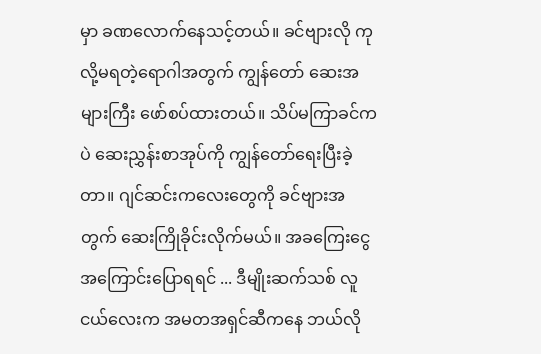မှာ ခဏလောက်နေသင့်တယ်။ ခင်ဗျားလို ကုလို့မရတဲ့ရောဂါအတွက် ကျွန်တော် ဆေးအများကြီး ဖော်စပ်ထားတယ်။ သိပ်မကြာခင်ကပဲ ဆေးညွှန်းစာအုပ်ကို ကျွန်တော်ရေးပြီးခဲ့တာ။ ဂျင်ဆင်းကလေးတွေကို ခင်ဗျားအတွက် ဆေးကြိုခိုင်းလိုက်မယ်။ အခကြေးငွေအကြောင်းပြောရရင် ... ဒီမျိုးဆက်သစ် လူငယ်လေးက အမတအရှင်ဆီကနေ ဘယ်လို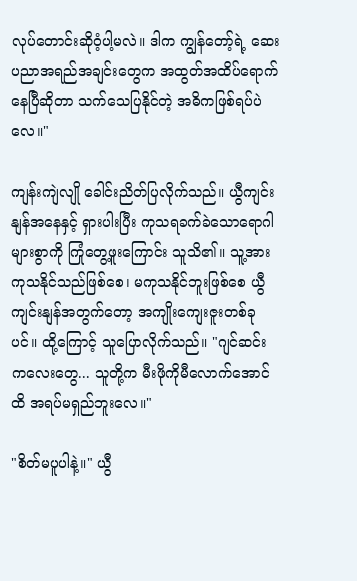လုပ်တောင်းဆိုဝံ့ပါ့မလဲ။ ဒါက ကျွန်တော့်ရဲ့ ဆေးပညာအရည်အချင်းတွေက အထွတ်အထိပ်ရောက်နေပြီဆိုတာ သက်သေပြနိုင်တဲ့ အဓိကဖြစ်ရပ်ပဲလေ။"

ကျန်းကျဲလျို ခေါင်းညိတ်ပြလိုက်သည်။ ယွီကျင်းနျန်အနေနှင့် ရှားပါးပြီး ကုသရခက်ခဲသောရောဂါများစွာကို ကြုံတွေ့ဖူးကြောင်း သူသိ၏။ သူ့အား ကုသနိုင်သည်ဖြစ်စေ၊ မကုသနိုင်ဘူးဖြစ်စေ ယွီကျင်းနျန်အတွက်တော့ အကျိုးကျေးဇူးတစ်ခုပင်။ ထို့ကြောင့် သူပြောလိုက်သည်။ "ဂျင်ဆင်းကလေးတွေ... သူတို့က မီးဖိုကိုမီလောက်အောင်ထိ အရပ်မရှည်ဘူးလေ။"

"စိတ်မပူပါနဲ့။" ယွီ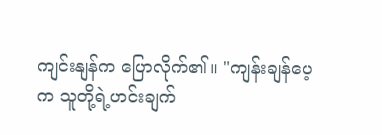ကျင်းနျန်က ပြောလိုက်၏။ "ကျန်းချန်ပေ့က သူတို့ရဲ့ဟင်းချက်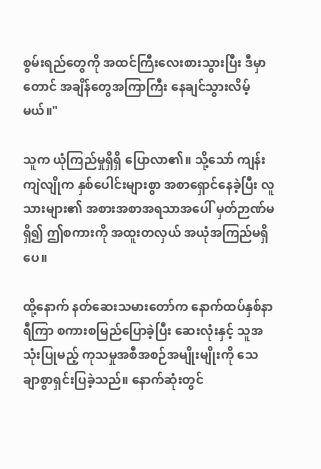စွမ်းရည်တွေကို အထင်ကြီးလေးစားသွားပြီး ဒီမှာတောင် အချိန်တွေအကြာကြီး နေချင်သွားလိမ့်မယ်။"

သူက ယုံကြည်မှုရှိရှိ ပြောလာ၏။ သို့သော် ကျန်းကျဲလျိုက နှစ်ပေါင်းများစွာ အစာရှောင်နေခဲ့ပြီး လူသားများ၏ အစားအစာအရသာအပေါ် မှတ်ဉာဏ်မရှိ၍ ဤစကားကို အထူးတလှယ် အယုံအကြည်မရှိပေ။

ထို့နောက် နတ်ဆေးသမားတော်က နောက်ထပ်နှစ်နာရီကြာ စကားစမြည်ပြောခဲ့ပြီး ဆေးလုံးနှင့် သူအသုံးပြုမည့် ကုသမှုအစီအစဉ်အမျိုးမျိုးကို သေချာစွာရှင်းပြခဲ့သည်။ နောက်ဆုံးတွင်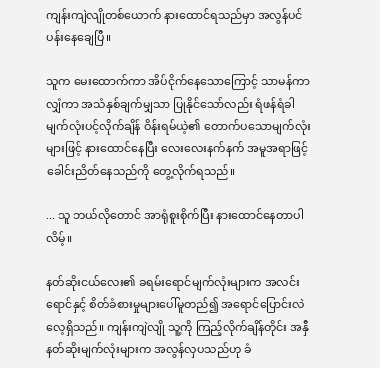ကျန်းကျဲလျိုတစ်ယောက် နားထောင်ရသည်မှာ အလွန်ပင်ပန်းနေချေပြီ။

သူက မေးထောက်ကာ အိပ်ငိုက်နေသောကြောင့် သာမန်ကာလျှံကာ အသံနှစ်ချက်မျှသာ ပြုနိုင်သော်လည်း ရံဖန်ရံခါ မျက်လုံးပင့်လိုက်ချိန် ဝိန်းရမ်ယဲ့၏ တောက်ပသောမျက်လုံးများဖြင့် နားထောင်နေပြီး လေးလေးနက်နက် အမူအရာဖြင့် ခေါင်းညိတ်နေသည်ကို တွေ့လိုက်ရသည်။

... သူ ဘယ်လိုတောင် အာရုံစူးစိုက်ပြီး နားထောင်နေတာပါလိမ့်။

နတ်ဆိုးငယ်လေး၏ ခရမ်းရောင်မျက်လုံးများက အလင်းရောင်နှင့် စိတ်ခံစားမှုများပေါ်မူတည်၍ အရောင်ပြောင်းလဲလေ့ရှိသည်။ ကျန်းကျဲလျို သူ့ကို ကြည့်လိုက်ချိန်တိုင်း အနှီနတ်ဆိုးမျက်လုံးများက အလွန်လှပသည်ဟု ခံ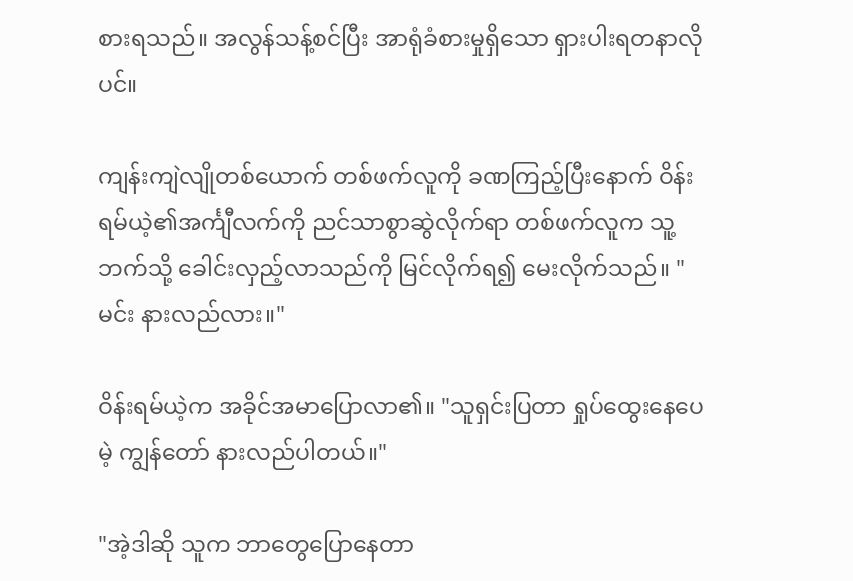စားရသည်။ အလွန်သန့်စင်ပြီး အာရုံခံစားမှုရှိသော ရှားပါးရတနာလိုပင်။

ကျန်းကျဲလျိုတစ်ယောက် တစ်ဖက်လူကို ခဏကြည့်ပြီးနောက် ဝိန်းရမ်ယဲ့၏အင်္ကျီလက်ကို ညင်သာစွာဆွဲလိုက်ရာ တစ်ဖက်လူက သူ့ဘက်သို့ ခေါင်းလှည့်လာသည်ကို မြင်လိုက်ရ၍ မေးလိုက်သည်။ "မင်း နားလည်လား။"

ဝိန်းရမ်ယဲ့က အခိုင်အမာပြောလာ၏။ "သူရှင်းပြတာ ရှုပ်ထွေးနေပေမဲ့ ကျွန်တော် နားလည်ပါတယ်။"

"အဲ့ဒါဆို သူက ဘာတွေပြောနေတာ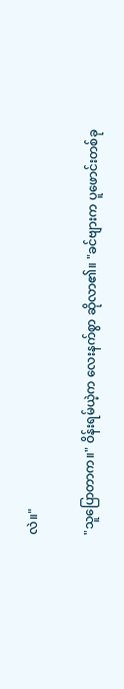လဲ။"

"သူပြောတာက။" ဝိန်းရမ်ယဲ့က လေးနက်စွာ ဆိုလာ၏။ "ခင်ဗျားက ပူဖောင်းတစ်ခု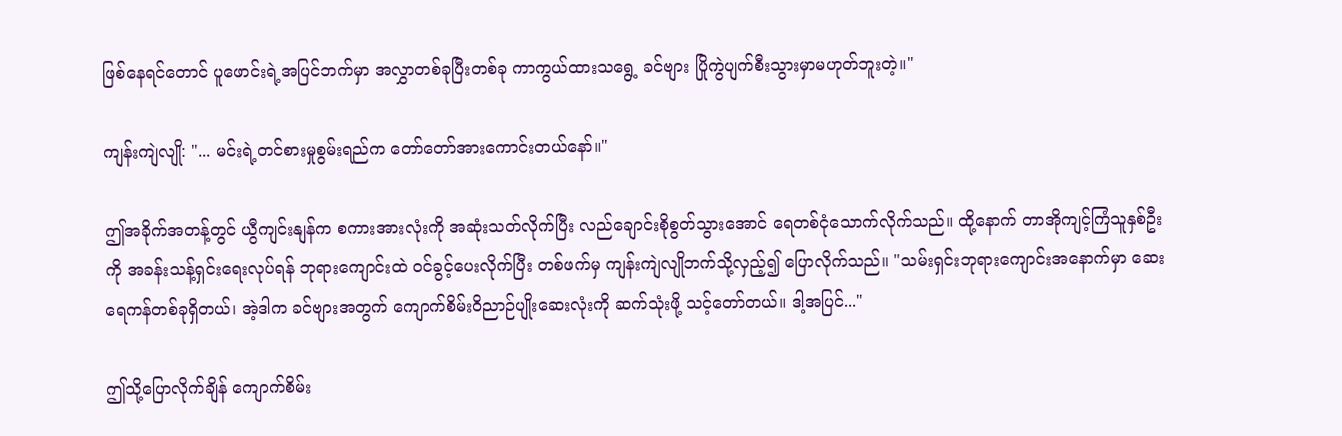ဖြစ်နေရင်တောင် ပူဖောင်းရဲ့အပြင်ဘက်မှာ အလွှာတစ်ခုပြီးတစ်ခု ကာကွယ်ထားသရွေ့ ခင်ဗျား ပြိုကွဲပျက်စီးသွားမှာမဟုတ်ဘူးတဲ့။"

ကျန်းကျဲလျို: "... မင်းရဲ့တင်စားမှုစွမ်းရည်က တော်တော်အားကောင်းတယ်နော်။"

ဤအခိုက်အတန့်တွင် ယွီကျင်းနျန်က စကားအားလုံးကို အဆုံးသတ်လိုက်ပြီး လည်ချောင်းစိုစွတ်သွားအောင် ရေတစ်ငုံသောက်လိုက်သည်။ ထို့နောက် တာအိုကျင့်ကြံသူနှစ်ဦးကို အခန်းသန့်ရှင်းရေးလုပ်ရန် ဘုရားကျောင်းထဲ ဝင်ခွင့်ပေးလိုက်ပြီး တစ်ဖက်မှ ကျန်းကျဲလျိုဘက်သို့လှည့်၍ ပြောလိုက်သည်။ "သမ်းရှင်းဘုရားကျောင်းအနောက်မှာ ဆေးရေကန်တစ်ခုရှိတယ်၊ အဲ့ဒါက ခင်ဗျားအတွက် ကျောက်စိမ်းဝိညာဉ်ပျိုးဆေးလုံးကို ဆက်သုံးဖို့ သင့်တော်တယ်။ ဒါ့အပြင်..."

ဤသို့ပြောလိုက်ချိန် ကျောက်စိမ်း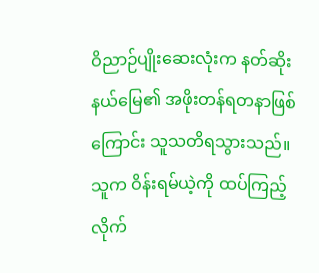ဝိညာဉ်ပျိုးဆေးလုံးက နတ်ဆိုးနယ်မြေ၏ အဖိုးတန်ရတနာဖြစ်ကြောင်း သူသတိရသွားသည်။ သူက ဝိန်းရမ်ယဲ့ကို ထပ်ကြည့်လိုက်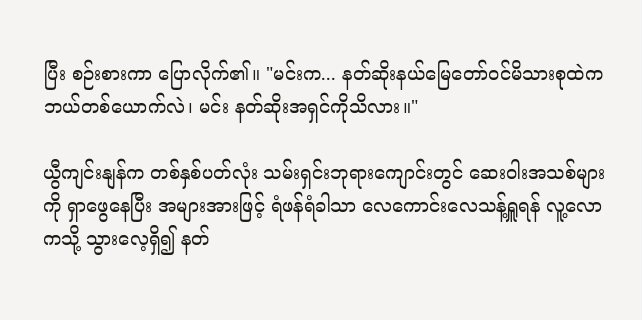ပြီး စဉ်းစားကာ ပြောလိုက်၏။ "မင်းက... နတ်ဆိုးနယ်မြေတော်ဝင်မိသားစုထဲက ဘယ်တစ်ယောက်လဲ၊ မင်း နတ်ဆိုးအရှင်ကိုသိလား။"

ယွီကျင်းနျန်က တစ်နှစ်ပတ်လုံး သမ်းရှင်းဘုရားကျောင်းတွင် ဆေးဝါးအသစ်များကို ရှာဖွေနေပြီး အများအားဖြင့် ရံဖန်ရံခါသာ လေကောင်းလေသန့်ရှူရန် လူ့လောကသို့ သွားလေ့ရှိ၍ နတ်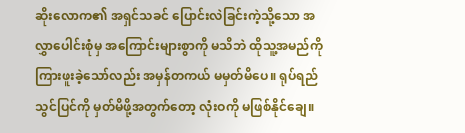ဆိုးလောက၏ အရှင်သခင် ပြောင်းလဲခြင်းကဲ့သို့သော အလွှာပေါင်းစုံမှ အကြောင်းများစွာကို မသိဘဲ ထိုသူ့အမည်ကို ကြားဖူးခဲ့သော်လည်း အမှန်တကယ် မမှတ်မိပေ။ ရုပ်ရည်သွင်ပြင်ကို မှတ်မိဖို့အတွက်တော့ လုံးဝကို မဖြစ်နိုင်ချေ။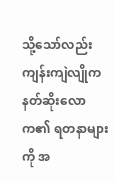သို့သော်လည်း ကျန်းကျဲလျိုက နတ်ဆိုးလောက၏ ရတနာများကို အ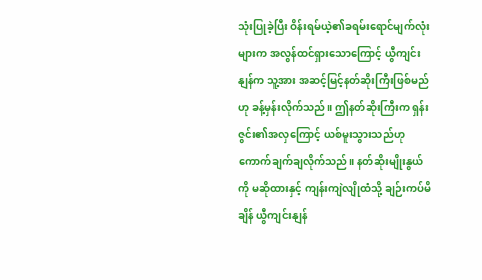သုံးပြုခဲ့ပြီး ဝိန်းရမ်ယဲ့၏ခရမ်းရောင်မျက်လုံးများက အလွန်ထင်ရှားသောကြောင့် ယွီကျင်းနျန်က သူ့အား အဆင့်မြင့်နတ်ဆိုးကြီးဖြစ်မည်ဟု ခန့်မှန်းလိုက်သည်။ ဤနတ်ဆိုးကြီးက ရှန်းဇွင်း၏အလှကြောင့် ယစ်မူးသွားသည်ဟု ကောက်ချက်ချလိုက်သည်။ နတ်ဆိုးမျိုးနွယ်ကို မဆိုထားနှင့် ကျန်းကျဲလျိုထံသို့ ချဉ်းကပ်မိချိန် ယွီကျင်းနျန်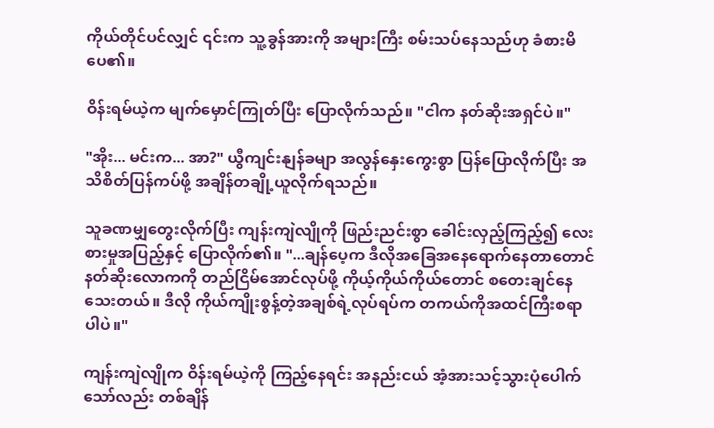ကိုယ်တိုင်ပင်လျှင် ၎င်းက သူ့ခွန်အားကို အများကြီး စမ်းသပ်နေသည်ဟု ခံစားမိပေ၏။

ဝိန်းရမ်ယဲ့က မျက်မှောင်ကြုတ်ပြီး ပြောလိုက်သည်။ "ငါက နတ်ဆိုးအရှင်ပဲ။"

"အိုး... မင်းက... အာ?" ယွီကျင်းနျန်ခမျာ အလွန်နှေးကွေးစွာ ပြန်ပြောလိုက်ပြီး အသိစိတ်ပြန်ကပ်ဖို့ အချိန်တချို့ယူလိုက်ရသည်။

သူခဏမျှတွေးလိုက်ပြီး ကျန်းကျဲလျိုကို ဖြည်းညင်းစွာ ခေါင်းလှည့်ကြည့်၍ လေးစားမှုအပြည့်နှင့် ပြောလိုက်၏။ "...ချန်ပေ့က ဒီလိုအခြေအနေရောက်နေတာတောင် နတ်ဆိုးလောကကို တည်ငြိမ်အောင်လုပ်ဖို့ ကိုယ့်ကိုယ်ကိုယ်တောင် စတေးချင်နေသေးတယ်။ ဒီလို ကိုယ်ကျိုးစွန့်တဲ့အချစ်ရဲ့လုပ်ရပ်က တကယ်ကိုအထင်ကြီးစရာပါပဲ။"

ကျန်းကျဲလျိုက ဝိန်းရမ်ယဲ့ကို ကြည့်နေရင်း အနည်းငယ် အံ့အားသင့်သွားပုံပေါက်သော်လည်း တစ်ချိန်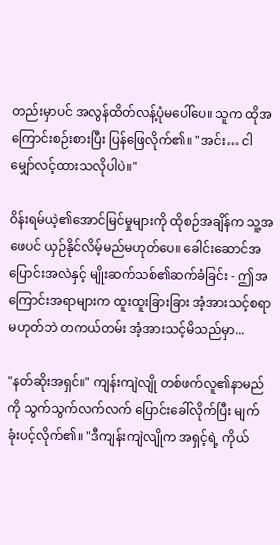တည်းမှာပင် အလွန်ထိတ်လန့်ပုံမပေါ်ပေ။ သူက ထိုအကြောင်းစဉ်းစားပြီး ပြန်ဖြေလိုက်၏။ "အင်း… ငါမျှော်လင့်ထားသလိုပါပဲ။"

ဝိန်းရမ်ယဲ့၏အောင်မြင်မှုများကို ထိုစဉ်အချိန်က သူ့အဖေပင် ယှဉ်နိုင်လိမ့်မည်မဟုတ်ပေ။ ခေါင်းဆောင်အပြောင်းအလဲနှင့် မျိုးဆက်သစ်၏ဆက်ခံခြင်း - ဤအကြောင်းအရာများက ထူးထူးခြားခြား အံ့အားသင့်စရာမဟုတ်ဘဲ တကယ်တမ်း အံ့အားသင့်မိသည်မှာ...

"နတ်ဆိုးအရှင်။" ကျန်းကျဲလျို တစ်ဖက်လူ၏နာမည်ကို သွက်သွက်လက်လက် ပြောင်းခေါ်လိုက်ပြီး မျက်ခုံးပင့်လိုက်၏။ "ဒီကျန်းကျဲလျိုက အရှင့်ရဲ့ ကိုယ်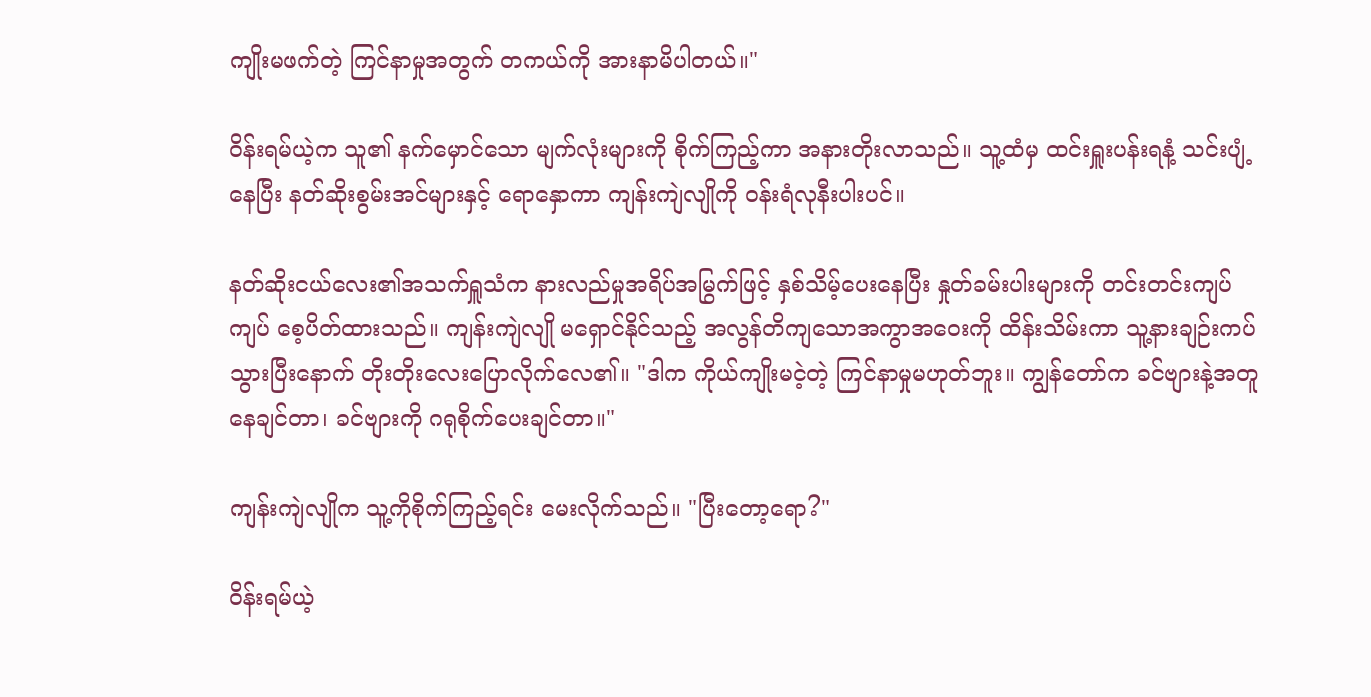ကျိုးမဖက်တဲ့ ကြင်နာမှုအတွက် တကယ်ကို အားနာမိပါတယ်။"

ဝိန်းရမ်ယဲ့က သူ၏ နက်မှောင်သော မျက်လုံးများကို စိုက်ကြည့်ကာ အနားတိုးလာသည်။ သူ့ထံမှ ထင်းရှူးပန်းရနံ့ သင်းပျံ့နေပြီး နတ်ဆိုးစွမ်းအင်များနှင့် ရောနှောကာ ကျန်းကျဲလျိုကို ဝန်းရံလုနီးပါးပင်။

နတ်ဆိုးငယ်လေး၏အသက်ရှူသံက နားလည်မှုအရိပ်အမြွက်ဖြင့် နှစ်သိမ့်ပေးနေပြီး နှုတ်ခမ်းပါးများကို တင်းတင်းကျပ်ကျပ် စေ့ပိတ်ထားသည်။ ကျန်းကျဲလျို မရှောင်နိုင်သည့် အလွန်တိကျသောအကွာအဝေးကို ထိန်းသိမ်းကာ သူ့နားချဉ်းကပ်သွားပြီးနောက် တိုးတိုးလေးပြောလိုက်လေ၏။ "ဒါက ကိုယ်ကျိုးမငဲ့တဲ့ ကြင်နာမှုမဟုတ်ဘူး။ ကျွန်တော်က ခင်ဗျားနဲ့အတူနေချင်တာ၊ ခင်ဗျားကို ဂရုစိုက်ပေးချင်တာ။"

ကျန်းကျဲလျိုက သူ့ကိုစိုက်ကြည့်ရင်း မေးလိုက်သည်။ "ပြီးတော့ရော?"

ဝိန်းရမ်ယဲ့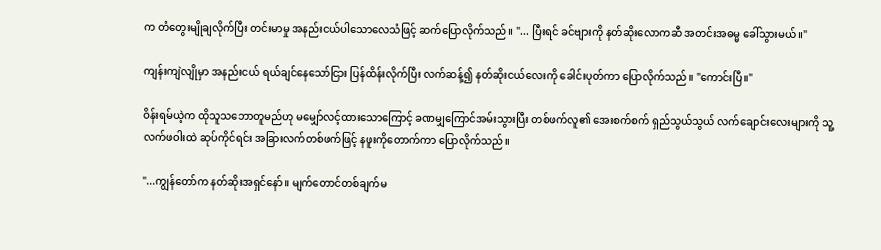က တံတွေးမျိုချလိုက်ပြီး တင်းမာမှု အနည်းငယ်ပါသောလေသံဖြင့် ဆက်ပြောလိုက်သည်။ "... ပြီးရင် ခင်ဗျားကို နတ်ဆိုးလောကဆီ အတင်းအဓမ္မ ခေါ်သွားမယ်။"

ကျန်းကျဲလျိုမှာ အနည်းငယ် ရယ်ချင်နေသော်ငြား ပြန်ထိန်းလိုက်ပြီး လက်ဆန့်၍ နတ်ဆိုးငယ်လေးကို ခေါင်းပုတ်ကာ ပြောလိုက်သည်။ "ကောင်းပြီ။"

ဝိန်းရမ်ယဲ့က ထိုသူသဘောတူမည်ဟု မမျှော်လင့်ထားသောကြောင့် ခဏမျှကြောင်အမ်းသွားပြီး တစ်ဖက်လူ၏ အေးစက်စက် ရှည်သွယ်သွယ် လက်ချောင်းလေးများကို သူ့လက်ဖဝါးထဲ ဆုပ်ကိုင်ရင်း အခြားလက်တစ်ဖက်ဖြင့် နဖူးကိုတောက်ကာ ပြောလိုက်သည်။

"...ကျွန်တော်က နတ်ဆိုးအရှင်နော်။ မျက်တောင်တစ်ချက်မ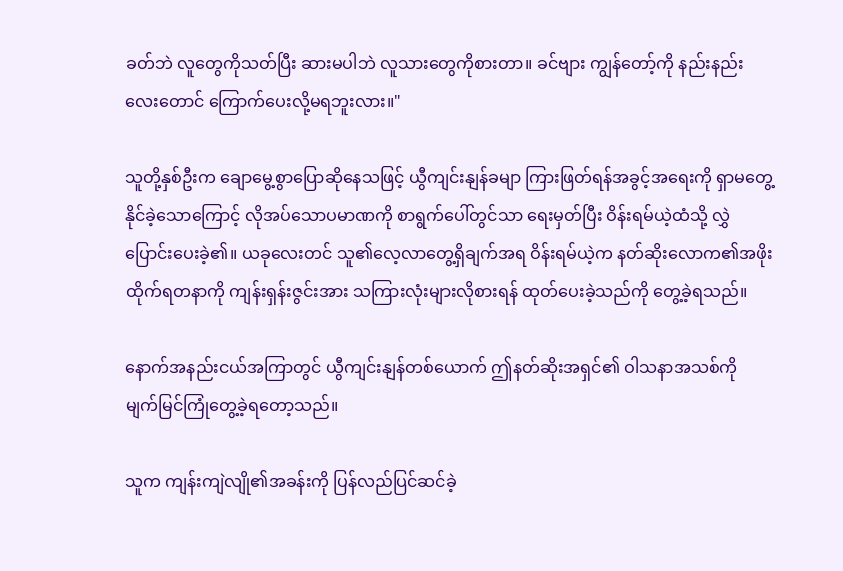ခတ်ဘဲ လူတွေကိုသတ်ပြီး ဆားမပါဘဲ လူသားတွေကိုစားတာ။ ခင်ဗျား ကျွန်တော့်ကို နည်းနည်းလေးတောင် ကြောက်ပေးလို့မရဘူးလား။"

သူတို့နှစ်ဦးက ချောမွေ့စွာပြောဆိုနေသဖြင့် ယွီကျင်းနျန်ခမျာ ကြားဖြတ်ရန်အခွင့်အရေးကို ရှာမတွေ့နိုင်ခဲ့သောကြောင့် လိုအပ်သောပမာဏကို စာရွက်ပေါ်တွင်သာ ရေးမှတ်ပြီး ဝိန်းရမ်ယဲ့ထံသို့ လွှဲပြောင်းပေးခဲ့၏။ ယခုလေးတင် သူ၏လေ့လာတွေ့ရှိချက်အရ ဝိန်းရမ်ယဲ့က နတ်ဆိုးလောက၏အဖိုးထိုက်ရတနာကို ကျန်းရှန်းဇွင်းအား သကြားလုံးများလိုစားရန် ထုတ်ပေးခဲ့သည်ကို တွေ့ခဲ့ရသည်။

နောက်အနည်းငယ်အကြာတွင် ယွီကျင်းနျန်တစ်ယောက် ဤနတ်ဆိုးအရှင်၏ ဝါသနာအသစ်ကို မျက်မြင်ကြုံတွေ့ခဲ့ရတော့သည်။

သူက ကျန်းကျဲလျို၏အခန်းကို ပြန်လည်ပြင်ဆင်ခဲ့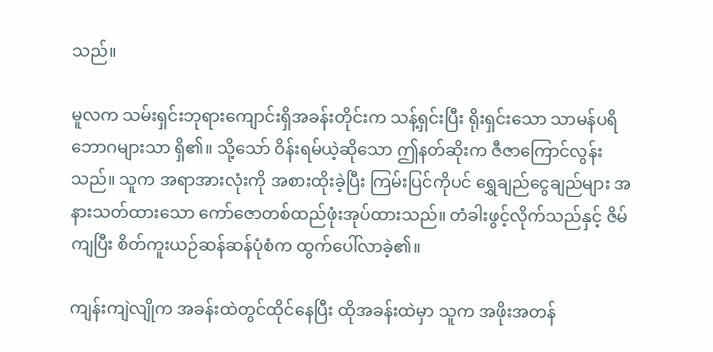သည်။

မူလက သမ်းရှင်းဘုရားကျောင်းရှိအခန်းတိုင်းက သန့်ရှင်းပြီး ရိုးရှင်းသော သာမန်ပရိဘောဂများသာ ရှိ၏။ သို့သော် ဝိန်းရမ်ယဲ့ဆိုသော ဤနတ်ဆိုးက ဇီဇာကြောင်လွန်းသည်။ သူက အရာအားလုံးကို အစားထိုးခဲ့ပြီး ကြမ်းပြင်ကိုပင် ရွှေချည်ငွေချည်များ အနားသတ်ထားသော ကော်ဇောတစ်ထည်ဖုံးအုပ်ထားသည်။ တံခါးဖွင့်လိုက်သည်နှင့် ဇိမ်ကျပြီး စိတ်ကူးယဉ်ဆန်ဆန်ပုံစံက ထွက်ပေါ်လာခဲ့၏။

ကျန်းကျဲလျိုက အခန်းထဲတွင်ထိုင်နေပြီး ထိုအခန်းထဲမှာ သူက အဖိုးအတန်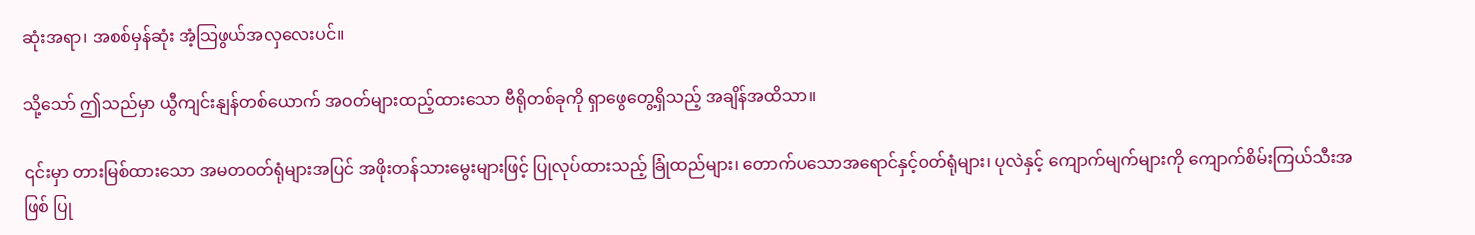ဆုံးအရာ၊ အစစ်မှန်ဆုံး အံ့သြဖွယ်အလှလေးပင်။

သို့သော် ဤသည်မှာ ယွီကျင်းနျန်တစ်ယောက် အဝတ်များထည့်ထားသော ဗီရိုတစ်ခုကို ရှာဖွေတွေ့ရှိသည့် အချိန်အထိသာ။

၎င်းမှာ တားမြစ်ထားသော အမတဝတ်ရုံများအပြင် အဖိုးတန်သားမွေးများဖြင့် ပြုလုပ်ထားသည့် ခြုံထည်များ၊ တောက်ပသောအရောင်နှင့်၀တ်ရုံများ၊ ပုလဲနှင့် ကျောက်မျက်များကို ကျောက်စိမ်းကြယ်သီးအဖြစ် ပြု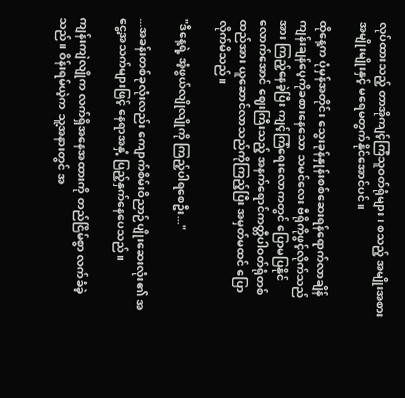လုပ်ထားသည့် တာအိုကျင့်ကြံသူဝတ်ရုံများ၊ စသည့် အမျိုးအစားအမျိုးမျိုးနှင့် မရေမတွက်နိုင်အောင်ပင်။

ထိုနေ့က ပုံမှန်အတိုင်း သွေးခုန်နှုန်းစစ်ဆေးရန်ရောက်လာချိန် ကျန်းချန်ပေ့ကိုခစားနေသော သမင်လေး ဗီရိုကိုဖွင့်လိုက်သည်အား ကြည့်နေခဲ့ပြီး ကျင့်ကြံရေးလောကတွင် ပြောမပြနိုင်လောက်အောင် ဈေးကြီးသည့် အနက်ရောင်ကတ္တီပါဝတ်ရုံတစ်ထည်အား ယူဆောင်လာသည်ကိုကြည့်ပြီး အမှတ်မထင် ပြောလိုက်မိသည်။

"ဒီနေ့ရဲ့ အံ့ဖွယ်လျိုလျိုကို ကြည့်ပါရစေဦး..."

...အခန်းတစ်ခုလုံးလည်း ကျောက်စိမ်းဝိညာဉ်ပျိုးဆေးလုံး၏ အငွေ့အသက်များဖြင့် နေရာအနှံ့ ပြည့်နှက်နေပေသည်။

ကျန်းကျဲလျိုက လက်ရှိအနေအထားကို တည်ငြိမ်စွာ လက်ခံခဲ့သည်။ ဝိန်းရမ်ယဲ့က သူ့အနားတွင် အ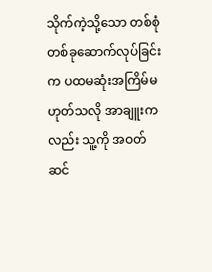သိုက်ကဲ့သို့သော တစ်စုံတစ်ခုဆောက်လုပ်ခြင်းက ပထမဆုံးအကြိမ်မဟုတ်သလို အာချူးကလည်း သူ့ကို အဝတ်ဆင်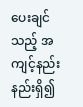ပေးချင်သည့် အကျင့်နည်းနည်းရှိ၍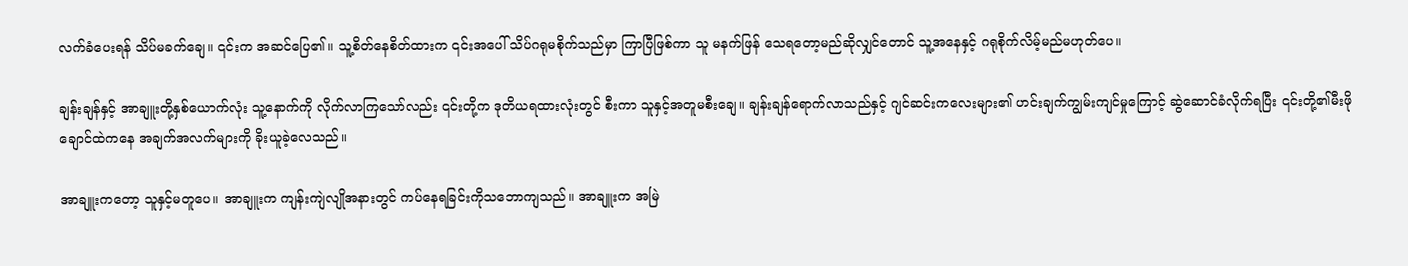လက်ခံပေးရန် သိပ်မခက်ချေ။ ၎င်းက အဆင်ပြေ၏။ သူ့စိတ်နေစိတ်ထားက ၎င်းအပေါ် သိပ်ဂရုမစိုက်သည်မှာ ကြာပြီဖြစ်ကာ သူ မနက်ဖြန် သေရတော့မည်ဆိုလျှင်တောင် သူ့အနေနှင့် ဂရုစိုက်လိမ့်မည်မဟုတ်ပေ။

ချန်းချန်နှင့် အာချူးတို့နှစ်ယောက်လုံး သူ့နောက်ကို လိုက်လာကြသော်လည်း ၎င်းတို့က ဒုတိယရထားလုံးတွင် စီးကာ သူနှင့်အတူမစီးချေ။ ချန်းချန်ရောက်လာသည်နှင့် ဂျင်ဆင်းကလေးများ၏ ဟင်းချက်ကျွမ်းကျင်မှုကြောင့် ဆွဲဆောင်ခံလိုက်ရပြီး ၎င်းတို့၏မီးဖိုချောင်ထဲကနေ အချက်အလက်များကို ခိုးယူခဲ့လေသည်။

အာချူးကတော့ သူနှင့်မတူပေ။ အာချူးက ကျန်းကျဲလျိုအနားတွင် ကပ်နေရခြင်းကိုသဘောကျသည်။ အာချူးက အမြဲ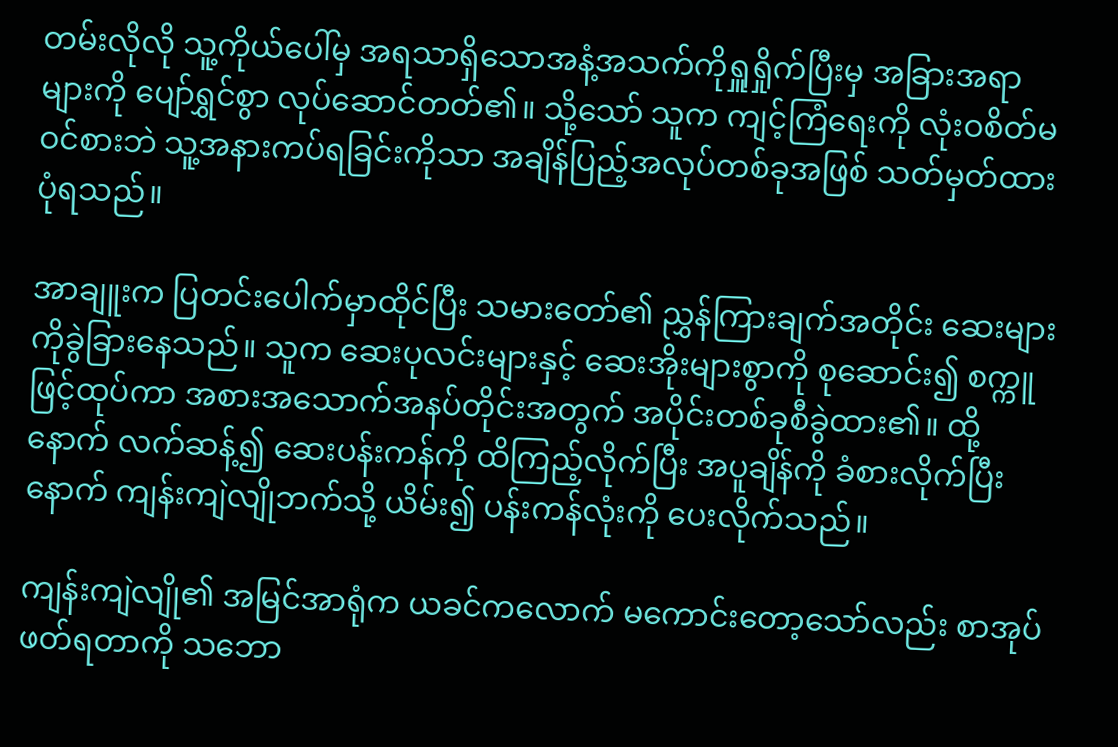တမ်းလိုလို သူ့ကိုယ်ပေါ်မှ အရသာရှိသောအနံ့အသက်ကိုရှူရှိုက်ပြီးမှ အခြားအရာများကို ပျော်ရွှင်စွာ လုပ်ဆောင်တတ်၏။ သို့သော် သူက ကျင့်ကြံရေးကို လုံးဝစိတ်မဝင်စားဘဲ သူ့အနားကပ်ရခြင်းကိုသာ အချိန်ပြည့်အလုပ်တစ်ခုအဖြစ် သတ်မှတ်ထားပုံရသည်။

အာချူးက ပြတင်းပေါက်မှာထိုင်ပြီး သမားတော်၏ ညွှန်ကြားချက်အတိုင်း ဆေးများကိုခွဲခြားနေသည်။ သူက ဆေးပုလင်းများနှင့် ဆေးအိုးများစွာကို စုဆောင်း၍ စက္ကူဖြင့်ထုပ်ကာ အစားအသောက်အနပ်တိုင်းအတွက် အပိုင်းတစ်ခုစီခွဲထား၏။ ထို့နောက် လက်ဆန့်၍ ဆေးပန်းကန်ကို ထိကြည့်လိုက်ပြီး အပူချိန်ကို ခံစားလိုက်ပြီးနောက် ကျန်းကျဲလျိုဘက်သို့ ယိမ်း၍ ပန်းကန်လုံးကို ပေးလိုက်သည်။

ကျန်းကျဲလျို၏ အမြင်အာရုံက ယခင်ကလောက် မကောင်းတော့သော်လည်း စာအုပ်ဖတ်ရတာကို သဘော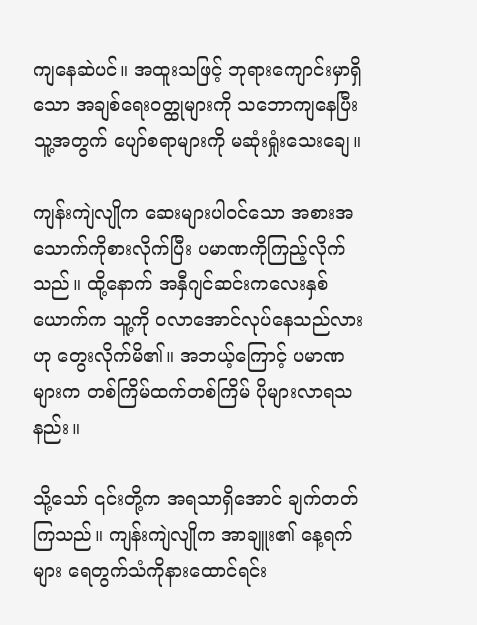ကျနေဆဲပင်။ အထူးသဖြင့် ဘုရားကျောင်းမှာရှိသော အချစ်ရေးဝတ္ထုများကို သဘောကျနေပြီး သူ့အတွက် ပျော်စရာများကို မဆုံးရှုံးသေးချေ။

ကျန်းကျဲလျိုက ဆေးများပါဝင်သော အစားအသောက်ကိုစားလိုက်ပြီး ပမာဏကိုကြည့်လိုက်သည်။ ထို့နောက် အနှီဂျင်ဆင်းကလေးနှစ်ယောက်က သူ့ကို ဝလာအောင်လုပ်နေသည်လားဟု တွေးလိုက်မိ၏။ အဘယ့်ကြောင့် ပမာဏများက တစ်ကြိမ်ထက်တစ်ကြိမ် ပိုများလာရသနည်း။

သို့သော် ၎င်းတို့က အရသာရှိအောင် ချက်တတ်ကြသည်။ ကျန်းကျဲလျိုက အာချူး၏ နေ့ရက်များ ရေတွက်သံကိုနားထောင်ရင်း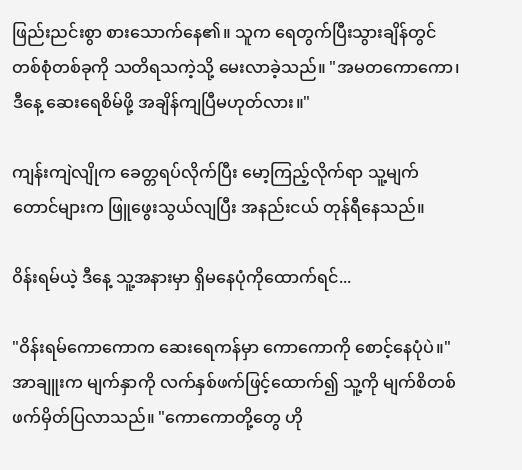ဖြည်းညင်းစွာ စားသောက်နေ၏။ သူက ရေတွက်ပြီးသွားချိန်တွင် တစ်စုံတစ်ခုကို သတိရသကဲ့သို့ မေးလာခဲ့သည်။ "အမတကောကော၊ ဒီနေ့ ဆေးရေစိမ်ဖို့ အချိန်ကျပြီမဟုတ်လား။"

ကျန်းကျဲလျိုက ခေတ္တရပ်လိုက်ပြီး မော့ကြည့်လိုက်ရာ သူ့မျက်တောင်များက ဖြူဖွေးသွယ်လျပြီး အနည်းငယ် တုန်ရီနေသည်။

ဝိန်းရမ်ယဲ့ ဒီနေ့ သူ့အနားမှာ ရှိမနေပုံကိုထောက်ရင်...

"ဝိန်းရမ်ကောကောက ဆေးရေကန်မှာ ကောကောကို စောင့်နေပုံပဲ။" အာချူးက မျက်နှာကို လက်နှစ်ဖက်ဖြင့်ထောက်၍ သူ့ကို မျက်စိတစ်ဖက်မှိတ်ပြလာသည်။ "ကောကောတို့တွေ ဟို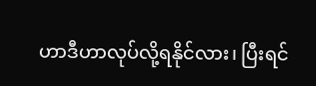ဟာဒီဟာလုပ်လို့ရနိုင်လား၊ ပြီးရင်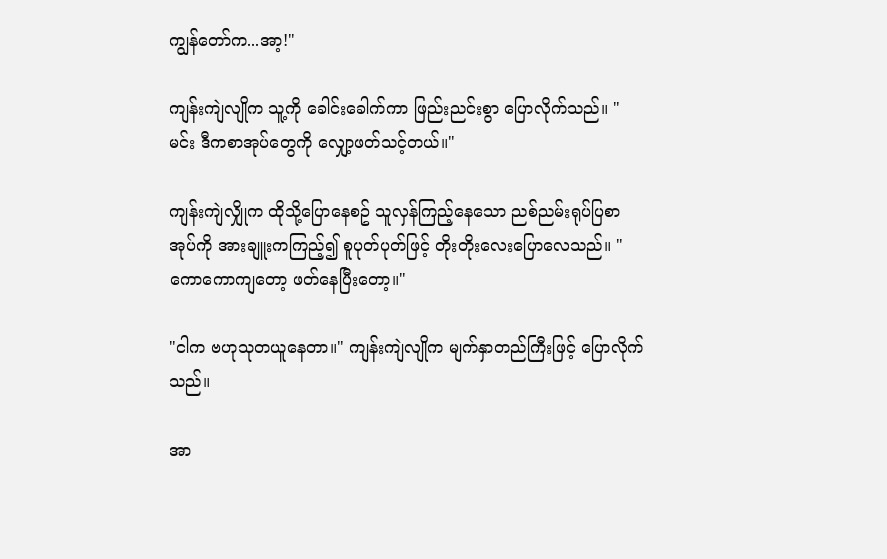ကျွန်တော်က...အာ့!"

ကျန်းကျဲလျိုက သူ့ကို ခေါင်းခေါက်ကာ ဖြည်းညင်းစွာ ပြောလိုက်သည်။ "မင်း ဒီကစာအုပ်တွေကို လျှော့ဖတ်သင့်တယ်။"

ကျန်းကျဲလျှိုက ထိုသို့ပြောနေစဥ် သူလှန်ကြည့်နေသော ညစ်ညမ်းရုပ်ပြစာအုပ်ကို အားချူးကကြည့်၍ စူပုတ်ပုတ်ဖြင့် တိုးတိုးလေးပြောလေသည်။ "ကောကောကျတော့ ဖတ်နေပြီးတော့။"

"ငါက ဗဟုသုတယူနေတာ။" ကျန်းကျဲလျိုက မျက်နှာတည်ကြီးဖြင့် ပြောလိုက်သည်။

အာ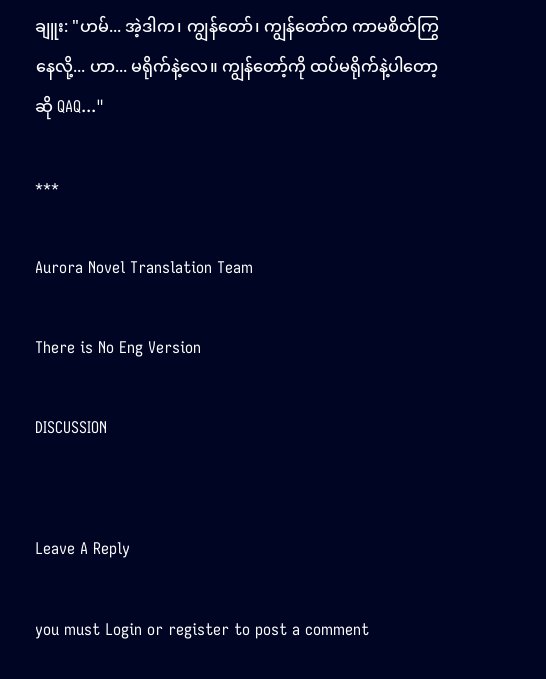ချူး: "ဟမ်... အဲ့ဒါက၊ ကျွန်တော်၊ ကျွန်တော်က ကာမစိတ်ကြွနေလို့... ဟာ... မရိုက်နဲ့လေ။ ကျွန်တော့်ကို ထပ်မရိုက်နဲ့ပါတော့ဆို QAQ..."

***

Aurora Novel Translation Team

There is No Eng Version

DISCUSSION


Leave A Reply

you must Login or register to post a comment